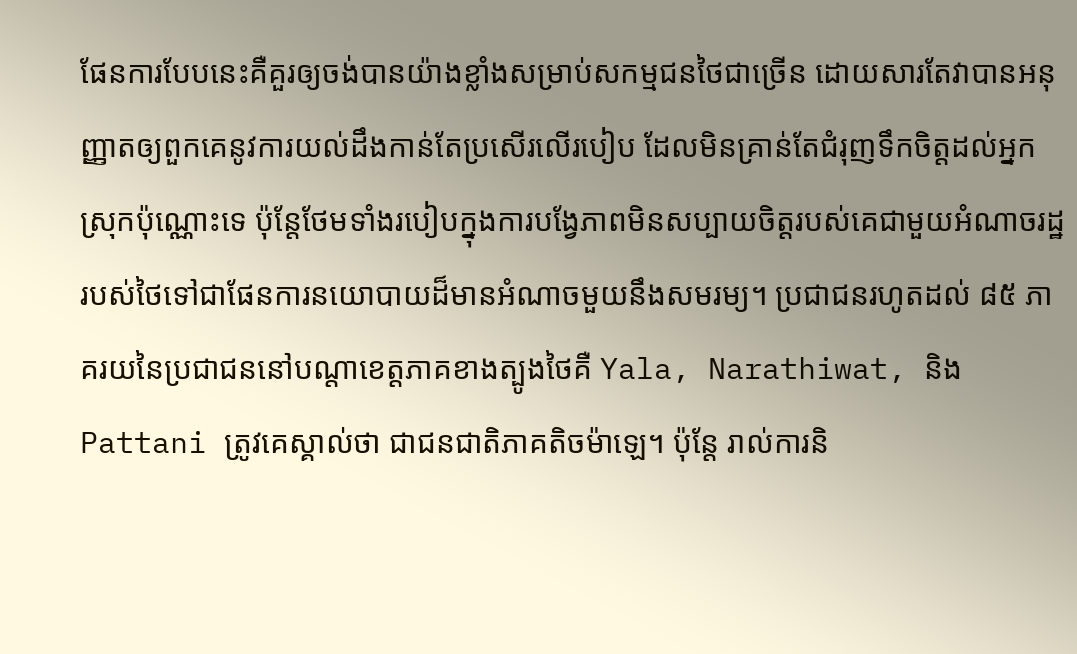ផែនការបែបនេះគឺគួរឲ្យចង់បានយ៉ាងខ្លាំងសម្រាប់សកម្មជនថៃជាច្រើន ដោយសារតែវាបានអនុញ្ញាតឲ្យពួកគេនូវការយល់ដឹងកាន់តែប្រសើរលើរបៀប ដែលមិនគ្រាន់តែជំរុញទឹកចិត្តដល់អ្នកស្រុកប៉ុណ្ណោះទេ ប៉ុន្តែថែមទាំងរបៀបក្នុងការបង្វែភាពមិនសប្បាយចិត្តរបស់គេជាមួយអំណាចរដ្ឋរបស់ថៃទៅជាផែនការនយោបាយដ៏មានអំណាចមួយនឹងសមរម្យ។ ប្រជាជនរហូតដល់ ៨៥ ភាគរយនៃប្រជាជននៅបណ្តាខេត្តភាគខាងត្បូងថៃគឺ Yala, Narathiwat, និង Pattani ត្រូវគេស្គាល់ថា ជាជនជាតិភាគតិចម៉ាឡេ។ ប៉ុន្តែ រាល់ការនិ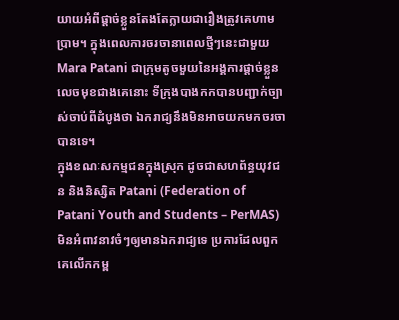យាយអំពីផ្តាច់ខ្លួនតែងតែក្លាយជារឿងត្រូវគេហាមប្រាម។ ក្នុងពេលការចរចានាពេលថ្មីៗនេះជាមួយ Mara Patani ជាក្រុមតូចមួយនៃអង្គការផ្តាច់ខ្លួនលេចមុខជាងគេនោះ ទីក្រុងបាងកកបានបញ្ជាក់ច្បាស់ចាប់ពីដំបូងថា ឯករាជ្យនឹងមិនអាចយកមកចរចាបានទេ។
ក្នុងខណៈសកម្មជនក្នុងស្រុក ដូចជាសហព័ន្ធយុវជន និងនិស្សិត Patani (Federation of Patani Youth and Students – PerMAS) មិនអំពាវនាវចំៗឲ្យមានឯករាជ្យទេ ប្រការដែលពួកគេលើកកម្ព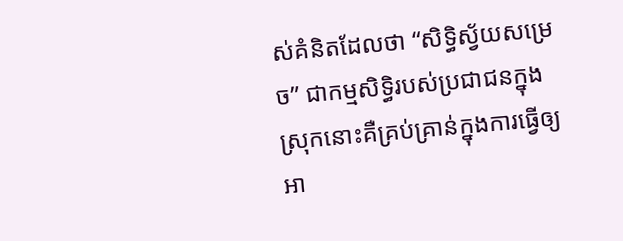ស់គំនិតដែលថា “សិទ្ធិស្វ័យសម្រេច” ជាកម្មសិទ្ធិរបស់ប្រជាជនក្នុងស្រុកនោះគឺគ្រប់គ្រាន់ក្នុងការធ្វើឲ្យអា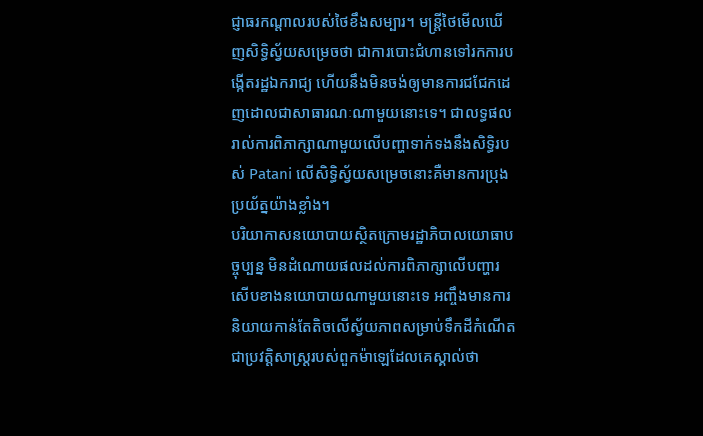ជ្ញាធរកណ្តាលរបស់ថៃខឹងសម្បារ។ មន្ត្រីថៃមើលឃើញសិទ្ធិស្វ័យសម្រេចថា ជាការបោះជំហានទៅរកការបង្កើតរដ្ឋឯករាជ្យ ហើយនឹងមិនចង់ឲ្យមានការជជែកដេញដោលជាសាធារណៈណាមួយនោះទេ។ ជាលទ្ធផល រាល់ការពិភាក្សាណាមួយលើបញ្ហាទាក់ទងនឹងសិទ្ធិរបស់ Patani លើសិទ្ធិស្វ័យសម្រេចនោះគឺមានការប្រុងប្រយ័ត្នយ៉ាងខ្លាំង។
បរិយាកាសនយោបាយស្ថិតក្រោមរដ្ឋាភិបាលយោធាបច្ចុប្បន្ន មិនដំណោយផលដល់ការពិភាក្សាលើបញ្ហារសើបខាងនយោបាយណាមួយនោះទេ អញ្ចឹងមានការនិយាយកាន់តែតិចលើស្វ័យភាពសម្រាប់ទឹកដីកំណើតជាប្រវត្តិសាស្ត្ររបស់ពួកម៉ាឡេដែលគេស្គាល់ថា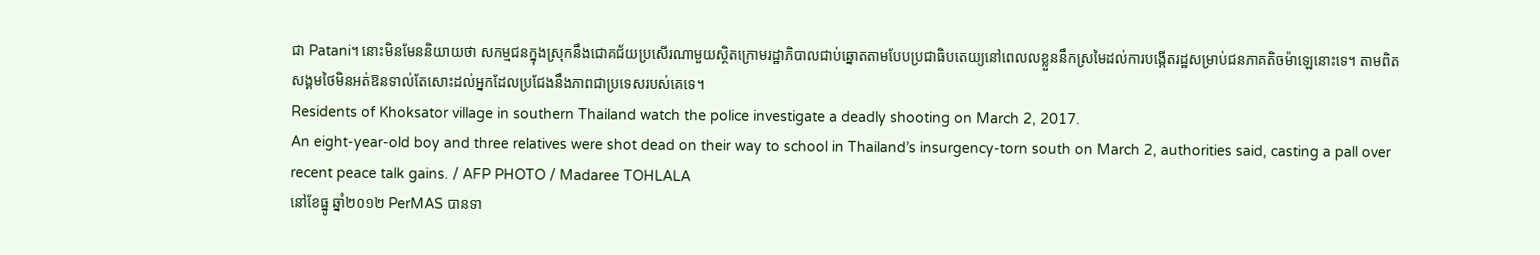ជា Patani។ នោះមិនមែននិយាយថា សកម្មជនក្នុងស្រុកនឹងជោគជ័យប្រសើរណាមួយស្ថិតក្រោមរដ្ឋាភិបាលជាប់ឆ្នោតតាមបែបប្រជាធិបតេយ្យនៅពេលលខ្លួននឹកស្រមៃដល់ការបង្កើតរដ្ឋសម្រាប់ជនភាគតិចម៉ាឡេនោះទេ។ តាមពិត សង្គមថៃមិនអត់ឱនទាល់តែសោះដល់អ្នកដែលប្រជែងនឹងភាពជាប្រទេសរបស់គេទេ។
Residents of Khoksator village in southern Thailand watch the police investigate a deadly shooting on March 2, 2017.
An eight-year-old boy and three relatives were shot dead on their way to school in Thailand’s insurgency-torn south on March 2, authorities said, casting a pall over recent peace talk gains. / AFP PHOTO / Madaree TOHLALA
នៅខែធ្នូ ឆ្នាំ២០១២ PerMAS បានទា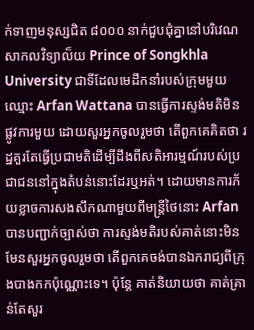ក់ទាញមនុស្សជិត ៨០០០ នាក់ជួបជុំគ្នានៅបរិវេណសាកលវិទ្យាល៏យ Prince of Songkhla University ជាទីដែលមេដឹកនាំរបស់ក្រុមមួយឈ្មោះ Arfan Wattana បានធ្វើការស្ទង់មតិមិនផ្លូវការមួយ ដោយសួរអ្នកចូលរួមថា តើពួកគេគិតថា រដ្ឋគួរតែធ្វើប្រជាមតិដើម្បីដឹងពីសតិអារម្មណ៍របស់ប្រជាជននៅក្នុងតំបន់នោះដែរឬអត់។ ដោយមានការភ័យខ្លាចការសងសឹកណាមួយពីមន្ត្រីថៃនោះ Arfan បានបញ្ជាក់ច្បាស់ថា ការស្ទង់មតិរបស់គាត់នោះមិនមែនសួរអ្នកចូលរួមថា តើពួកគេចង់បានឯករាជ្យពីក្រុងបាងកកប៉ុណ្ណោះទេ។ ប៉ុន្តែ គាត់និយាយថា គាត់គ្រាន់តែសួរ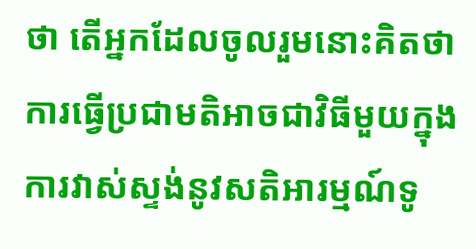ថា តើអ្នកដែលចូលរួមនោះគិតថា ការធ្វើប្រជាមតិអាចជាវិធីមួយក្នុងការវាស់ស្ទង់នូវសតិអារម្មណ៍ទូ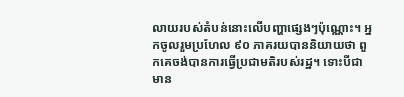លាយរបស់តំបន់នោះលើបញ្ហាផ្សេងៗប៉ុណ្ណោះ។ អ្នកចូលរួមប្រហែល ៩០ ភាគរយបាននិយាយថា ពួកគេចង់បានការធ្វើប្រជាមតិរបស់រដ្ឋ។ ទោះបីជាមាន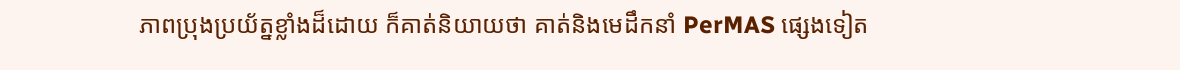ភាពប្រុងប្រយ័ត្នខ្លាំងដ៏ដោយ ក៏គាត់និយាយថា គាត់និងមេដឹកនាំ PerMAS ផ្សេងទៀត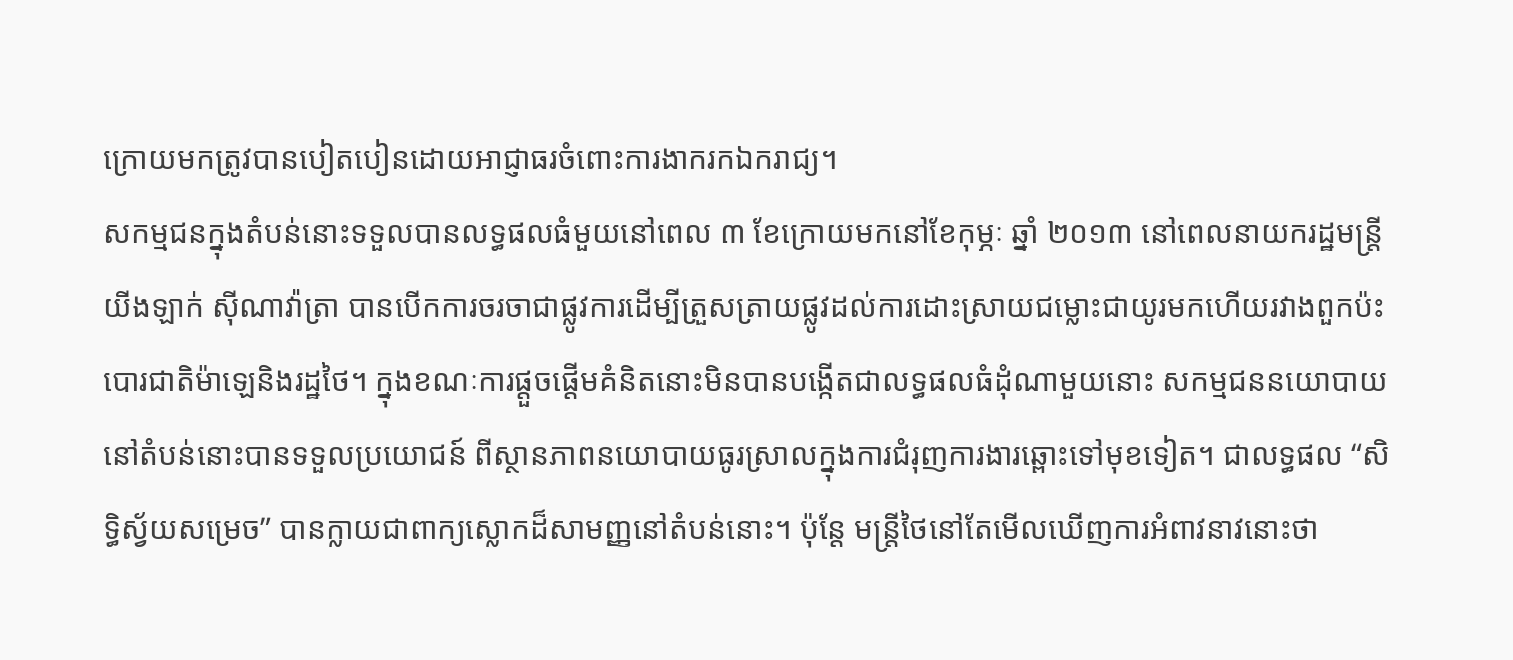ក្រោយមកត្រូវបានបៀតបៀនដោយអាជ្ញាធរចំពោះការងាករកឯករាជ្យ។
សកម្មជនក្នុងតំបន់នោះទទួលបានលទ្ធផលធំមួយនៅពេល ៣ ខែក្រោយមកនៅខែកុម្ភៈ ឆ្នាំ ២០១៣ នៅពេលនាយករដ្ឋមន្ត្រី យីងឡាក់ ស៊ីណាវ៉ាត្រា បានបើកការចរចាជាផ្លូវការដើម្បីត្រួសត្រាយផ្លូវដល់ការដោះស្រាយជម្លោះជាយូរមកហើយរវាងពួកប៉ះបោរជាតិម៉ាឡេនិងរដ្ឋថៃ។ ក្នុងខណៈការផ្តួចផ្តើមគំនិតនោះមិនបានបង្កើតជាលទ្ធផលធំដុំណាមួយនោះ សកម្មជននយោបាយនៅតំបន់នោះបានទទួលប្រយោជន៍ ពីស្ថានភាពនយោបាយធូរស្រាលក្នុងការជំរុញការងារឆ្ពោះទៅមុខទៀត។ ជាលទ្ធផល “សិទ្ធិស្វ័យសម្រេច” បានក្លាយជាពាក្យស្លោកដ៏សាមញ្ញនៅតំបន់នោះ។ ប៉ុន្តែ មន្ត្រីថៃនៅតែមើលឃើញការអំពាវនាវនោះថា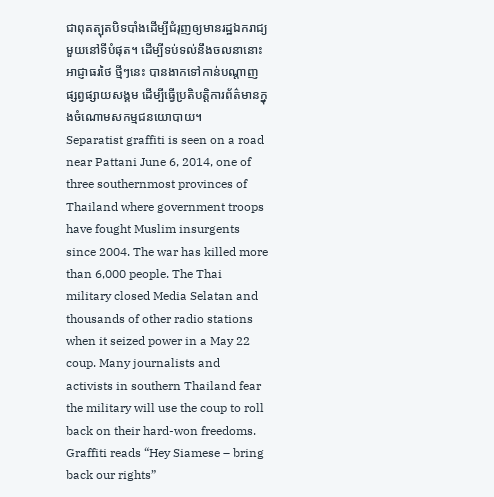ជាពុតត្បុតបិទបាំងដើម្បីជំរុញឲ្យមានរដ្ឋឯករាជ្យមួយនៅទីបំផុត។ ដើម្បីទប់ទល់នឹងចលនានោះ អាជ្ញាធរថៃ ថ្មីៗនេះ បានងាកទៅកាន់បណ្តាញផ្សព្វផ្សាយសង្គម ដើម្បីធ្វើប្រតិបត្តិការព័ត៌មានក្នុងចំណោមសកម្មជនយោបាយ។
Separatist graffiti is seen on a road near Pattani June 6, 2014, one of three southernmost provinces of Thailand where government troops have fought Muslim insurgents since 2004. The war has killed more than 6,000 people. The Thai military closed Media Selatan and thousands of other radio stations when it seized power in a May 22 coup. Many journalists and activists in southern Thailand fear the military will use the coup to roll back on their hard-won freedoms. Graffiti reads “Hey Siamese – bring back our rights”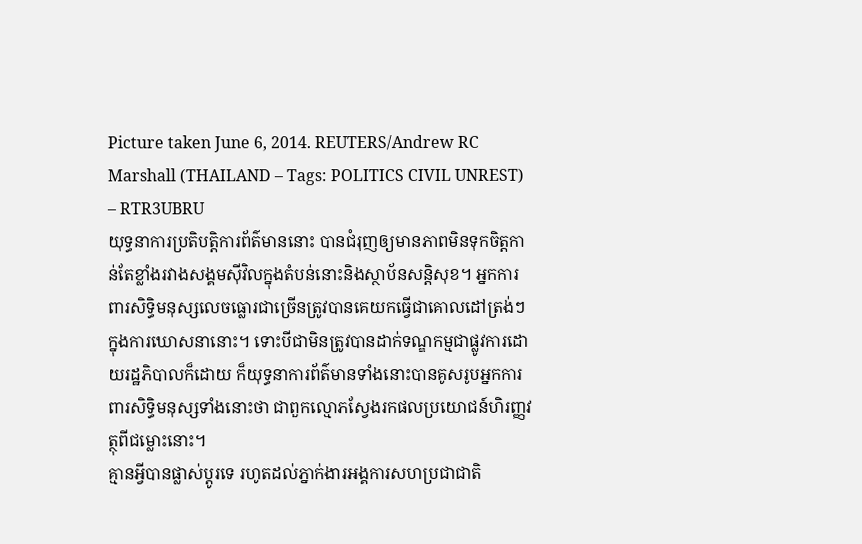Picture taken June 6, 2014. REUTERS/Andrew RC Marshall (THAILAND – Tags: POLITICS CIVIL UNREST) – RTR3UBRU
យុទ្ធនាការប្រតិបត្តិការព័ត៌មាននោះ បានជំរុញឲ្យមានភាពមិនទុកចិត្តកាន់តែខ្លាំងរវាងសង្គមស៊ីវិលក្នុងតំបន់នោះនិងស្ថាប័នសន្តិសុខ។ អ្នកការពារសិទ្ធិមនុស្សលេចធ្លោរជាច្រើនត្រូវបានគេយកធ្វើជាគោលដៅត្រង់ៗក្នុងការឃោសនានោះ។ ទោះបីជាមិនត្រូវបានដាក់ទណ្ឌកម្មជាផ្លូវការដោយរដ្ឋភិបាលក៏ដោយ ក៏យុទ្ធនាការព័ត៌មានទាំងនោះបានគូសរូបអ្នកការពារសិទ្ធិមនុស្សទាំងនោះថា ជាពួកល្មោភស្វែងរកផលប្រយោជន៍ហិរញ្ញវត្ថុពីជម្លោះនោះ។
គ្មានអ្វីបានផ្លាស់ប្តូរទេ រហូតដល់ភ្នាក់ងារអង្គការសហប្រជាជាតិ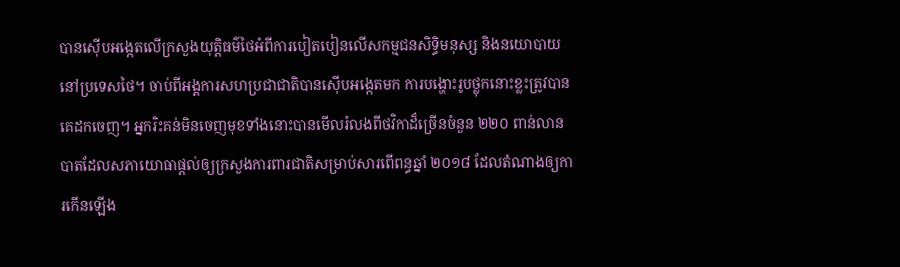បានស៊ើបអង្កេតលើក្រសួងយុត្តិធម៌ថៃអំពីការបៀតបៀនលើសកម្មជនសិទ្ធិមនុស្ស និងនយោបាយនៅប្រទេសថៃ។ ចាប់ពីអង្គការសហប្រជាជាតិបានស៊ើបអង្កេតមក ការបង្ហោះរូបថ្លុកនោះខ្លះត្រូវបានគេដកចេញ។ អ្នករិះគន់មិនចេញមុខទាំងនោះបានមើលរំលងពីថវិកាដ៏ច្រើនចំនួន ២២០ ពាន់លានបាតដែលសភាយោធាផ្តល់ឲ្យក្រសួងការពារជាតិសម្រាប់សារពើពន្ធឆ្នាំ ២០១៨ ដែលតំណាងឲ្យការកើនឡើង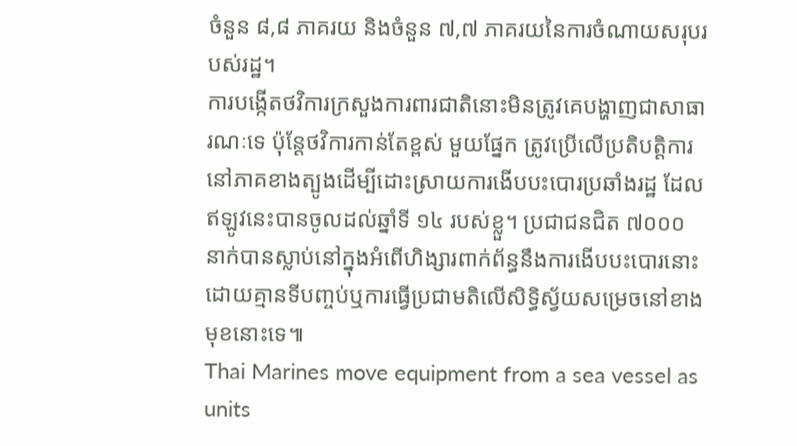ចំនួន ៨,៨ ភាគរយ និងចំនួន ៧,៧ ភាគរយនៃការចំណាយសរុបរបស់រដ្ឋ។
ការបង្កើតថវិការក្រសួងការពារជាតិនោះមិនត្រូវគេបង្ហាញជាសាធារណៈទេ ប៉ុន្តែថវិការកាន់តែខ្ពស់ មួយផ្នែក ត្រូវប្រើលើប្រតិបត្តិការនៅភាគខាងត្បូងដើម្បីដោះស្រាយការងើបបះបោរប្រឆាំងរដ្ឋ ដែលឥឡូវនេះបានចូលដល់ឆ្នាំទី ១៤ របស់ខ្លួ។ ប្រជាជនជិត ៧០០០ នាក់បានស្លាប់នៅក្នុងអំពើហិង្សារពាក់ព័ន្ធនឹងការងើបបះបោរនោះដោយគ្មានទីបញ្ចប់ឬការធ្វើប្រជាមតិលើសិទ្ធិស្វ័យសម្រេចនៅខាងមុខនោះទេ៕
Thai Marines move equipment from a sea vessel as units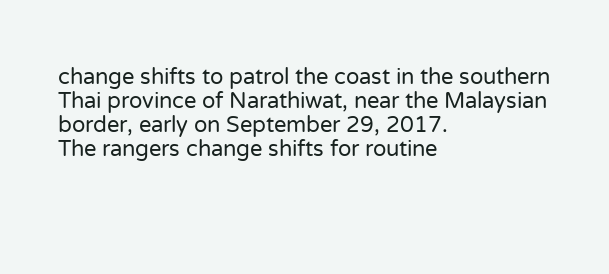change shifts to patrol the coast in the southern Thai province of Narathiwat, near the Malaysian border, early on September 29, 2017.
The rangers change shifts for routine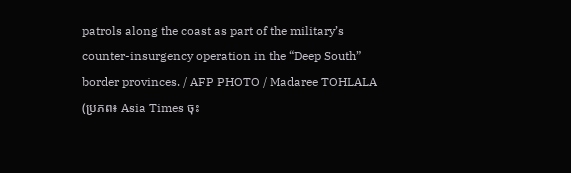patrols along the coast as part of the military’s counter-insurgency operation in the “Deep South” border provinces. / AFP PHOTO / Madaree TOHLALA
(ប្រភព៖ Asia Times ចុះ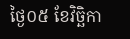ថ្ងៃ០៥ ខែវិច្ឆិកា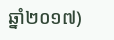ឆ្នាំ២០១៧)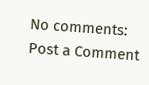No comments:
Post a Comment